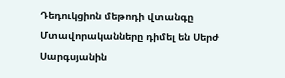Դեդուկցիոն մեթոդի վտանգը
Մտավորականները դիմել են Սերժ Սարգսյանին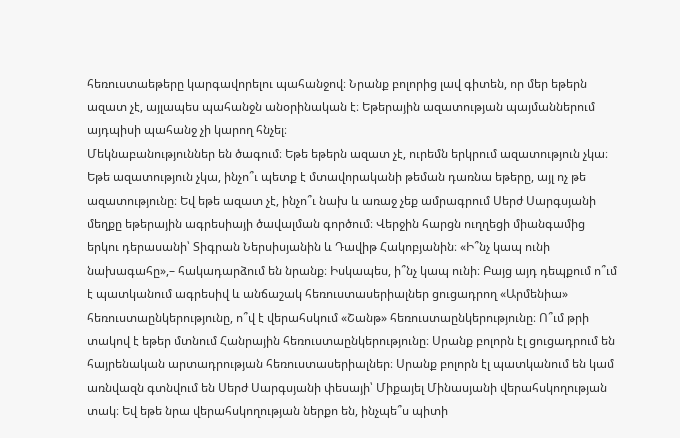հեռուստաեթերը կարգավորելու պահանջով։ Նրանք բոլորից լավ գիտեն, որ մեր եթերն ազատ չէ, այլապես պահանջն անօրինական է։ Եթերային ազատության պայմաններում այդպիսի պահանջ չի կարող հնչել։
Մեկնաբանություններ են ծագում։ Եթե եթերն ազատ չէ, ուրեմն երկրում ազատություն չկա։ Եթե ազատություն չկա, ինչո՞ւ պետք է մտավորականի թեման դառնա եթերը, այլ ոչ թե ազատությունը։ Եվ եթե ազատ չէ, ինչո՞ւ նախ և առաջ չեք ամրագրում Սերժ Սարգսյանի մեղքը եթերային ագրեսիայի ծավալման գործում։ Վերջին հարցն ուղղեցի միանգամից երկու դերասանի՝ Տիգրան Ներսիսյանին և Դավիթ Հակոբյանին։ «Ի՞նչ կապ ունի նախագահը»,– հակադարձում են նրանք։ Իսկապես, ի՞նչ կապ ունի։ Բայց այդ դեպքում ո՞ւմ է պատկանում ագրեսիվ և անճաշակ հեռուստասերիալներ ցուցադրող «Արմենիա» հեռուստաընկերությունը, ո՞վ է վերահսկում «Շանթ» հեռուստաընկերությունը։ Ո՞ւմ թրի տակով է եթեր մտնում Հանրային հեռուստաընկերությունը։ Սրանք բոլորն էլ ցուցադրում են հայրենական արտադրության հեռուստասերիալներ։ Սրանք բոլորն էլ պատկանում են կամ առնվազն գտնվում են Սերժ Սարգսյանի փեսայի՝ Միքայել Մինասյանի վերահսկողության տակ։ Եվ եթե նրա վերահսկողության ներքո են, ինչպե՞ս պիտի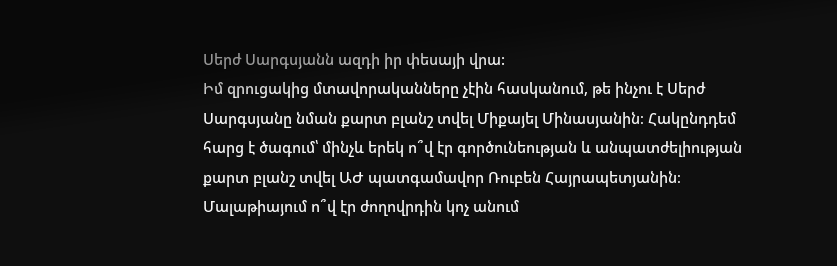Սերժ Սարգսյանն ազդի իր փեսայի վրա:
Իմ զրուցակից մտավորականները չէին հասկանում, թե ինչու է Սերժ Սարգսյանը նման քարտ բլանշ տվել Միքայել Մինասյանին։ Հակընդդեմ հարց է ծագում՝ մինչև երեկ ո՞վ էր գործունեության և անպատժելիության քարտ բլանշ տվել ԱԺ պատգամավոր Ռուբեն Հայրապետյանին։ Մալաթիայում ո՞վ էր ժողովրդին կոչ անում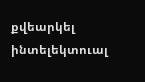քվեարկել ինտելեկտուալ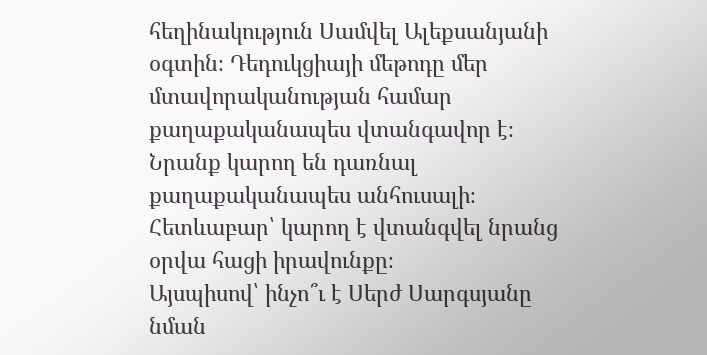հեղինակություն Սամվել Ալեքսանյանի օգտին։ Դեդուկցիայի մեթոդը մեր մտավորականության համար քաղաքականապես վտանգավոր է։ Նրանք կարող են դառնալ քաղաքականապես անհուսալի։ Հետևաբար՝ կարող է վտանգվել նրանց օրվա հացի իրավունքը։
Այսպիսով՝ ինչո՞ւ է Սերժ Սարգսյանը նման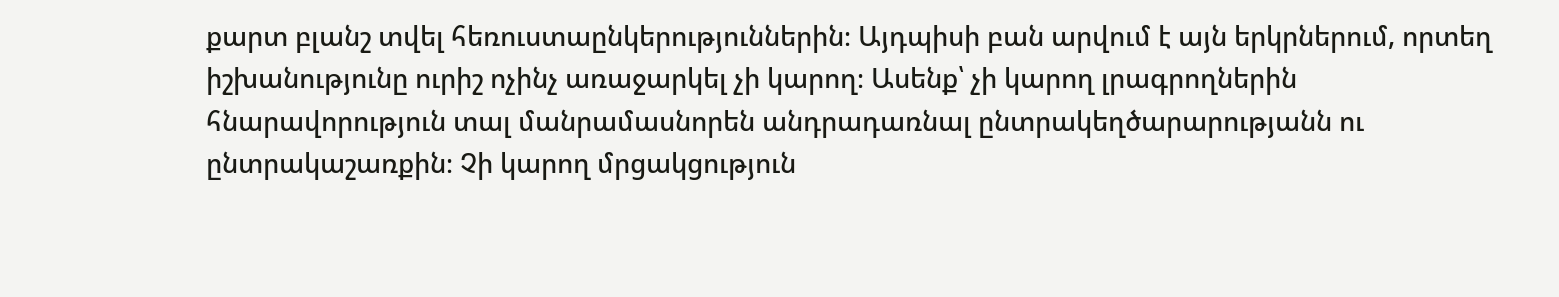քարտ բլանշ տվել հեռուստաընկերություններին։ Այդպիսի բան արվում է այն երկրներում, որտեղ իշխանությունը ուրիշ ոչինչ առաջարկել չի կարող։ Ասենք՝ չի կարող լրագրողներին հնարավորություն տալ մանրամասնորեն անդրադառնալ ընտրակեղծարարությանն ու ընտրակաշառքին։ Չի կարող մրցակցություն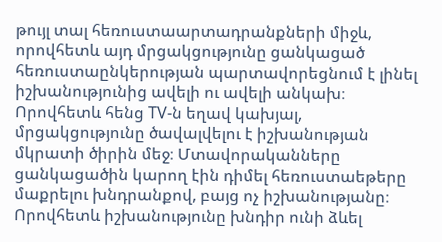թույլ տալ հեռուստաարտադրանքների միջև, որովհետև այդ մրցակցությունը ցանկացած հեռուստաընկերության պարտավորեցնում է լինել իշխանությունից ավելի ու ավելի անկախ։ Որովհետև հենց TV-ն եղավ կախյալ, մրցակցությունը ծավալվելու է իշխանության մկրատի ծիրին մեջ։ Մտավորականները ցանկացածին կարող էին դիմել հեռուստաեթերը մաքրելու խնդրանքով, բայց ոչ իշխանությանը։ Որովհետև իշխանությունը խնդիր ունի ձևել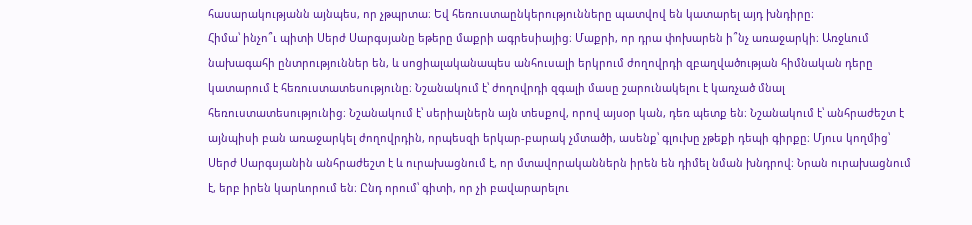հասարակությանն այնպես, որ չթպրտա։ Եվ հեռուստաընկերությունները պատվով են կատարել այդ խնդիրը։
Հիմա՝ ինչո՞ւ պիտի Սերժ Սարգսյանը եթերը մաքրի ագրեսիայից։ Մաքրի, որ դրա փոխարեն ի՞նչ առաջարկի։ Առջևում նախագահի ընտրություններ են, և սոցիալականապես անհուսալի երկրում ժողովրդի զբաղվածության հիմնական դերը կատարում է հեռուստատեսությունը։ Նշանակում է՝ ժողովրդի զգալի մասը շարունակելու է կառչած մնալ հեռուստատեսությունից։ Նշանակում է՝ սերիալներն այն տեսքով, որով այսօր կան, դեռ պետք են։ Նշանակում է՝ անհրաժեշտ է այնպիսի բան առաջարկել ժողովրդին, որպեսզի երկար-բարակ չմտածի, ասենք՝ գլուխը չթեքի դեպի գիրքը։ Մյուս կողմից՝ Սերժ Սարգսյանին անհրաժեշտ է և ուրախացնում է, որ մտավորականներն իրեն են դիմել նման խնդրով։ Նրան ուրախացնում է, երբ իրեն կարևորում են։ Ընդ որում՝ գիտի, որ չի բավարարելու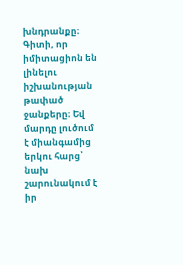խնդրանքը։ Գիտի, որ իմիտացիոն են լինելու իշխանության թափած ջանքերը։ Եվ մարդը լուծում է միանգամից երկու հարց՝ նախ շարունակում է իր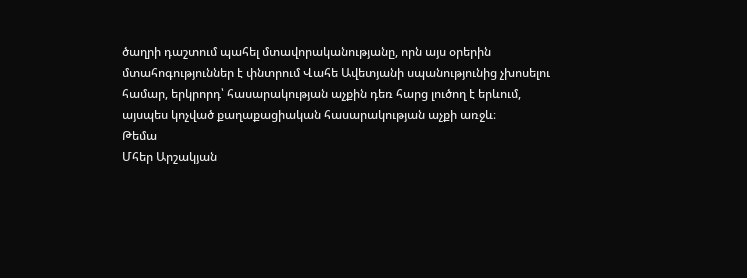ծաղրի դաշտում պահել մտավորականությանը, որն այս օրերին մտահոգություններ է փնտրում Վահե Ավետյանի սպանությունից չխոսելու համար, երկրորդ՝ հասարակության աչքին դեռ հարց լուծող է երևում, այսպես կոչված քաղաքացիական հասարակության աչքի առջև։
Թեմա
Մհեր Արշակյան